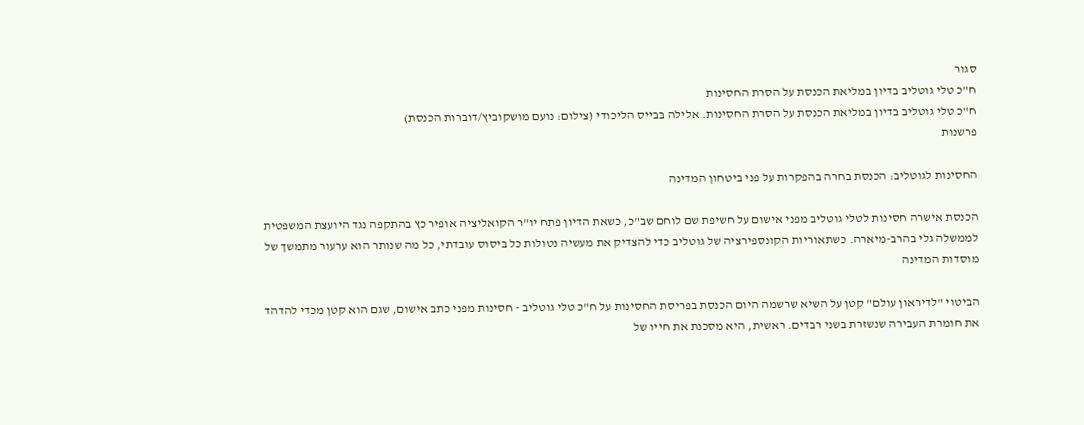סגור
ח"כ טלי גוטליב בדיון במליאת הכנסת על הסרת החסינות
ח"כ טלי גוטליב בדיון במליאת הכנסת על הסרת החסינות. אלילה בבייס הליכודי (צילום: נועם מושקוביץ/דוברות הכנסת)
פרשנות

החסינות לגוטליב: הכנסת בחרה בהפקרות על פני ביטחון המדינה

הכנסת אישרה חסינות לטלי גוטליב מפני אישום על חשיפת שם לוחם שב"כ, כשאת הדיון פתח יו"ר הקואליציה אופיר כץ בהתקפה נגד היועצת המשפטית לממשלה גלי בהרב-מיארה. כשתאוריות הקונספירציה של גוטליב כדי להצדיק את מעשיה נטולות כל ביסוס עובדתי, כל מה שנותר הוא ערעור מתמשך של מוסדות המדינה

הביטוי "לדיראון עולם" קטן על השיא שרשמה היום הכנסת בפריסת החסינות על ח"כ טלי גוטליב - חסינות מפני כתב אישום, שגם הוא קטן מכדי להדהד את חומרת העבירה שנשזרת בשני רבדים. ראשית, היא מסכנת את חייו של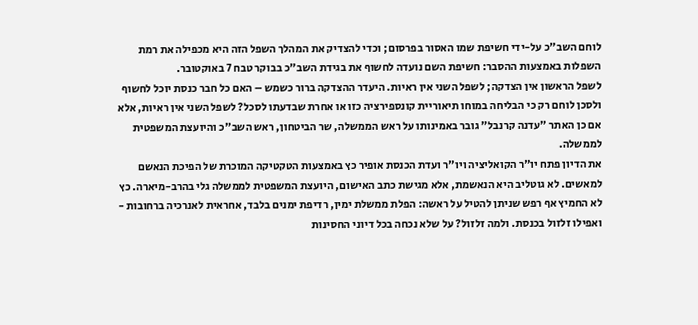לוחם השב"כ על-ידי חשיפת שמו האסור בפרסום; וכדי להצדיק את המהלך השפל הזה היא מכפילה את רמת השפלות באמצעות ההסבר: חשיפת השם נועדה לחשוף את בגידת השב"כ בבוקר טבח 7 באוקטובר.
לשפל הראשון אין הצדקה; לשפל השני אין ראיות. היעדר ההצדקה ברור כשמש – האם כל חבר כנסת יוכל לחשוף ולסכן לוחם רק כי הבליחה במוחו תיאוריית קונספירציה כזו או אחרת שבדעתו לסכל? לשפל השני אין ראיות, אלא אם כן האתר "עדנה קרנבל" גובר באמינותו על ראש הממשלה, שר הביטחון, ראש השב"כ והיועצת המשפטית לממשלה.
את הדיון פתח יו"ר הקואליציה ויו"ר ועדת הכנסת אופיר כץ באמצעות הטקטיקה המוכרת של הפיכת הנאשם למאשים. לא גוטליב היא הנאשמת, אלא מגישת כתב האישום, היועצת המשפטית לממשלה גלי בהרב-מיארה. כץ לא החמיץ אף רפש שניתן להטיל על ראשה: הפלת ממשלת ימין, רדיפת ימנים בלבד, אחראית לאנרכיה ברחובות - ואפילו זלזול בכנסת. ולמה זלזול? על שלא נכחה בכל דיוני החסינות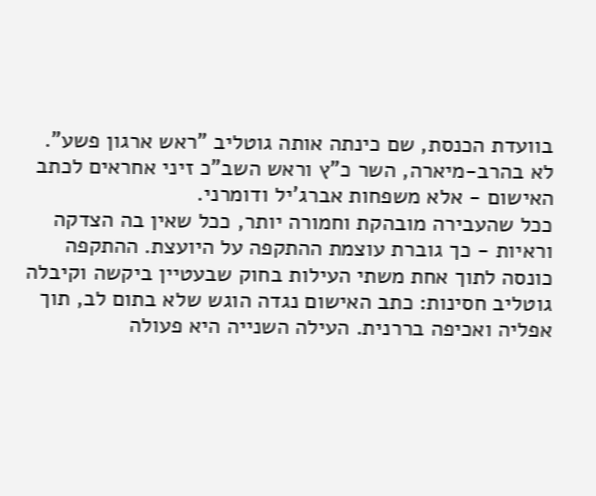בוועדת הכנסת, שם כינתה אותה גוטליב "ראש ארגון פשע". לא בהרב-מיארה, השר כ"ץ וראש השב"כ זיני אחראים לכתב האישום - אלא משפחות אברג'יל ודומרני.
ככל שהעבירה מובהקת וחמורה יותר, ככל שאין בה הצדקה וראיות - כך גוברת עוצמת ההתקפה על היועצת. ההתקפה כונסה לתוך אחת משתי העילות בחוק שבעטיין ביקשה וקיבלה גוטליב חסינות: כתב האישום נגדה הוגש שלא בתום לב, תוך אפליה ואכיפה בררנית. העילה השנייה היא פעולה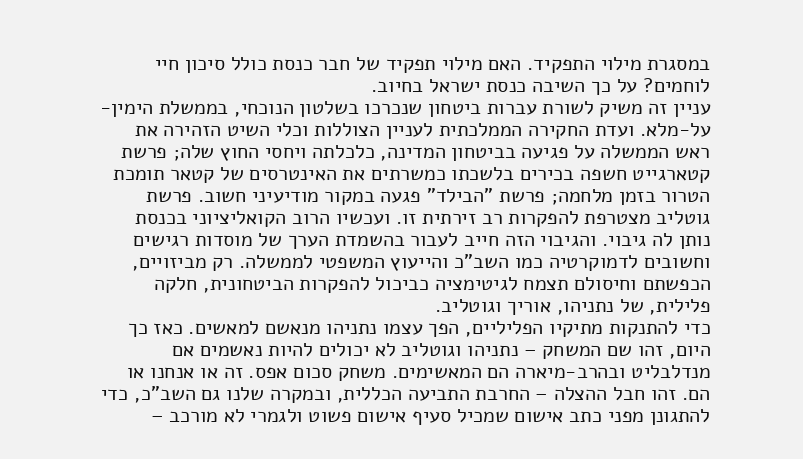במסגרת מילוי התפקיד. האם מילוי תפקיד של חבר כנסת כולל סיכון חיי לוחמים? על כך השיבה כנסת ישראל בחיוב.
עניין זה משיק לשורת עברות ביטחון שנכרכו בשלטון הנוכחי, בממשלת הימין-על-מלא. ועדת החקירה הממלכתית לעניין הצוללות וכלי השיט הזהירה את ראש הממשלה על פגיעה בביטחון המדינה, כלכלתה ויחסי החוץ שלה; פרשת קטארגייט חשפה בכירים בלשכתו כמשרתים את האינטרסים של קטאר תומכת הטרור בזמן מלחמה; פרשת "הבילד" פגעה במקור מודיעיני חשוב. פרשת גוטליב מצטרפת להפקרות רב זירתית זו. ועכשיו הרוב הקואליציוני בכנסת נותן לה גיבוי. והגיבוי הזה חייב לעבור בהשמדת הערך של מוסדות רגישים וחשובים לדמוקרטיה כמו השב"כ והייעוץ המשפטי לממשלה. רק מביזויים, הכפשתם וחיסולם תצמח לגיטימציה כביכול להפקרות הביטחונית, חלקה פלילית, של נתניהו, אוריך וגוטליב.
כדי להתנקות מתיקיו הפליליים, הפך עצמו נתניהו מנאשם למאשים. כאז כך היום, זהו שם המשחק – נתניהו וגוטליב לא יכולים להיות נאשמים אם מנדלבליט ובהרב-מיארה הם המאשימים. משחק סכום אפס. זה או אנחנו או הם. זהו חבל ההצלה – החרבת התביעה הכללית, ובמקרה שלנו גם השב"כ, כדי להתגונן מפני כתב אישום שמכיל סעיף אישום פשוט ולגמרי לא מורכב –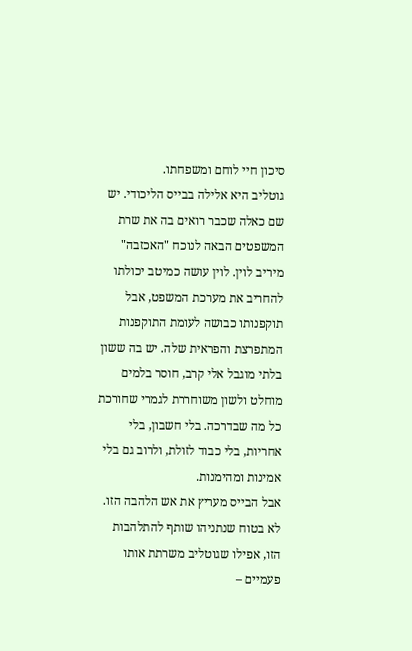סיכון חיי לוחם ומשפחתו.
גוטליב היא אלילה בבייס הליכודי. יש שם כאלה שכבר רואים בה את שרת המשפטים הבאה לנוכח "האכזבה" מיריב לוין. לוין עושה כמיטב יכולתו להחריב את מערכת המשפט, אבל תוקפנותו כבושה לעומת התוקפנות המתפרצת והפראית שלה. יש בה ששון בלתי מוגבל אלי קרב, חוסר בלמים מוחלט ולשון משוחררת לגמרי שחורכת כל מה שבדרכה. בלי חשבון, בלי אחריות, בלי כבוד לזולת, ולרוב גם בלי אמינות ומהימנות.
אבל הבייס מעריץ את אש הלהבה הזו. לא בטוח שנתניהו שותף להתלהבות הזו, אפילו שגוטליב משרתת אותו פעמיים –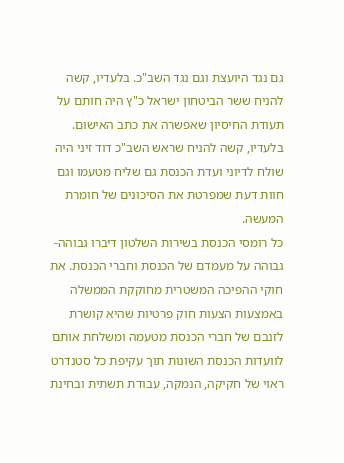גם נגד היועצת וגם נגד השב"כ. בלעדיו, קשה להניח ששר הביטחון ישראל כ"ץ היה חותם על תעודת החיסיון שאפשרה את כתב האישום. בלעדיו, קשה להניח שראש השב"כ דוד זיני היה שולח לדיוני ועדת הכנסת גם שליח מטעמו וגם חוות דעת שמפרטת את הסיכונים של חומרת המעשה.
כל רומסי הכנסת בשירות השלטון דיברו גבוהה-גבוהה על מעמדם של הכנסת וחברי הכנסת. את חוקי ההפיכה המשטרית מחוקקת הממשלה באמצעות הצעות חוק פרטיות שהיא קושרת לזנבם של חברי הכנסת מטעמה ומשלחת אותם לוועדות הכנסת השונות תוך עקיפת כל סטנדרט ראוי של חקיקה, הנמקה, עבודת תשתית ובחינת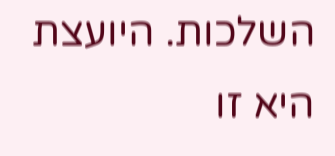השלכות. היועצת היא זו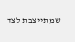שמתייצבת לצד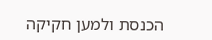הכנסת ולמען חקיקה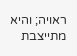ראויה; והיא מתייצבת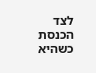לצד הכנסת כשהיא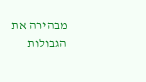מבהירה את הגבולות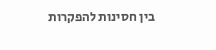בין חסינות להפקרות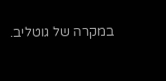במקרה של גוטליב.